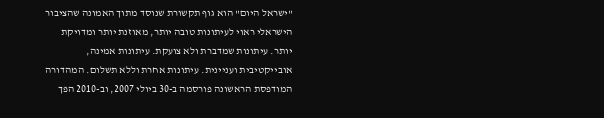"ישראל היום" הוא גוף תקשורת שנוסד מתוך האמונה שהציבור הישראלי ראוי לעיתונות טובה יותר, מאוזנת יותר ומדויקת יותר. עיתונות שמדברת ולא צועקת. עיתונות אמינה, אובייקטיבית ועניינית. עיתונות אחרת וללא תשלום. המהדורה המודפסת הראשונה פורסמה ב-30 ביולי 2007, וב-2010 הפך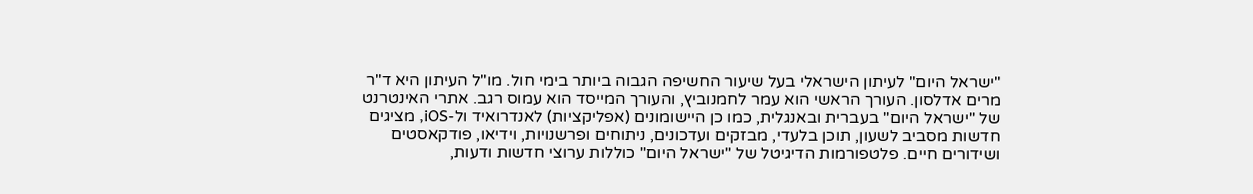"ישראל היום" לעיתון הישראלי בעל שיעור החשיפה הגבוה ביותר בימי חול. מו"ל העיתון היא ד"ר מרים אדלסון. העורך הראשי הוא עמר לחמנוביץ, והעורך המייסד הוא עמוס רגב. אתרי האינטרנט של "ישראל היום" בעברית ובאנגלית, כמו כן היישומונים (אפליקציות) לאנדרואיד ול-iOS, מציגים חדשות מסביב לשעון, תוכן בלעדי, מבזקים ועדכונים, ניתוחים ופרשנויות, וידיאו, פודקאסטים ושידורים חיים. פלטפורמות הדיגיטל של "ישראל היום" כוללות ערוצי חדשות ודעות,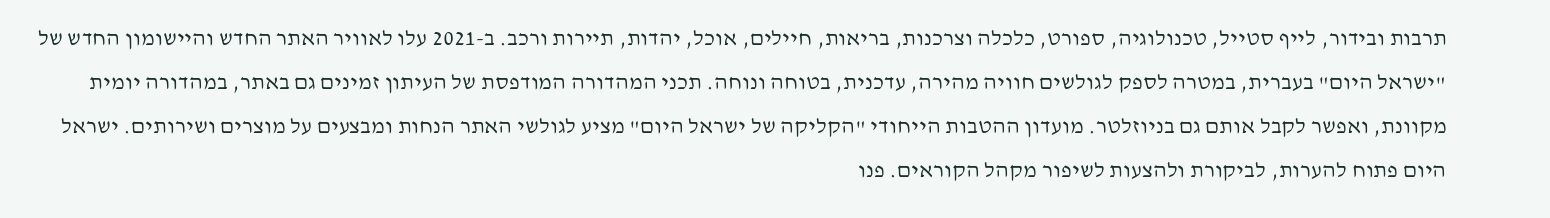תרבות ובידור, לייף סטייל, טכנולוגיה, ספורט, כלכלה וצרכנות, בריאות, חיילים, אוכל, יהדות, תיירות ורכב. ב-2021 עלו לאוויר האתר החדש והיישומון החדש של "ישראל היום" בעברית, במטרה לספק לגולשים חוויה מהירה, עדכנית, בטוחה ונוחה. תכני המהדורה המודפסת של העיתון זמינים גם באתר, במהדורה יומית מקוונת, ואפשר לקבל אותם גם בניוזלטר. מועדון ההטבות הייחודי "הקליקה של ישראל היום" מציע לגולשי האתר הנחות ומבצעים על מוצרים ושירותים. ישראל היום פתוח להערות, לביקורת ולהצעות לשיפור מקהל הקוראים. פנו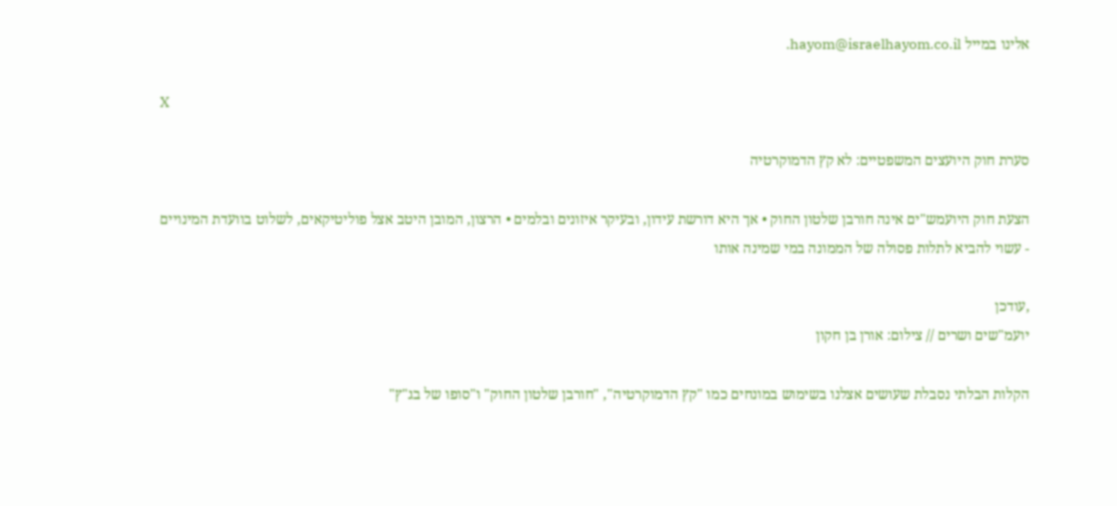אלינו במייל hayom@israelhayom.co.il.

X

סערת חוק היועצים המשפטיים: לא קץ הדמוקרטיה

הצעת חוק היועמש"ים אינה חורבן שלטון החוק • אך היא דורשת עידון, ובעיקר איזונים ובלמים • הרצון, המובן היטב אצל פוליטיקאים, לשלוט בוועדת המינויים - עשוי להביא לתלות פסולה של הממונה במי שמינה אותו

,עודכן
יועמ"שים ושרים // צילום: אורן בן חקון

הקלות הבלתי נסבלת שעושים אצלנו בשימוש במונחים כמו "קץ הדמוקרטיה", "חורבן שלטון החוק" ו"סופו של בג"ץ"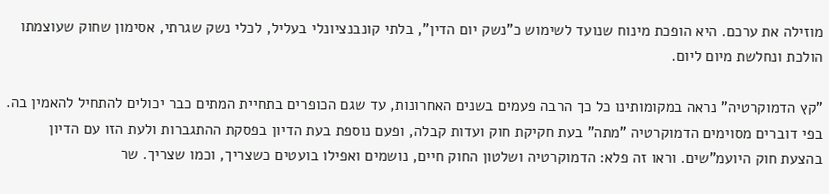מוזילה את ערכם. היא הופכת מינוח שנועד לשימוש כ"נשק יום הדין", בלתי קונבנציונלי בעליל, לכלי נשק שגרתי, אסימון שחוק שעוצמתו הולכת ונחלשת מיום ליום.

"קץ הדמוקרטיה" נראה במקומותינו כל כך הרבה פעמים בשנים האחרונות, עד שגם הכופרים בתחיית המתים כבר יכולים להתחיל להאמין בה. בפי דוברים מסוימים הדמוקרטיה "מתה" בעת חקיקת חוק ועדות קבלה, ופעם נוספת בעת הדיון בפסקת ההתגברות ולעת הזו עם הדיון בהצעת חוק היועמ"שים. וראו זה פלא: הדמוקרטיה ושלטון החוק חיים, נושמים ואפילו בועטים כשצריך, וכמו שצריך. שר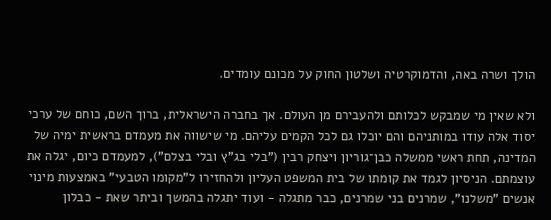הולך ושרה באה, והדמוקרטיה ושלטון החוק על מכונם עומדים.

ולא שאין מי שמבקש לכלותם ולהעבירם מן העולם. אך בחברה הישראלית, ברוך השם, כוחם של ערכי יסוד אלה עודו במותניהם והם יוכלו גם לכל הקמים עליהם. מי שישווה את מעמדם בראשית ימיה של המדינה, תחת ראשי ממשלה כבן־גוריון ויצחק רבין ("בלי בג"ץ ובלי בצלם"), למעמדם כיום, יגלה את עוצמתם. הניסיון לגמד את קומתו של בית המשפט העליון ולהחזירו ל"מקומו הטבעי" באמצעות מינוי אנשים "משלנו", שמרנים בני שמרנים, כבר מתגלה - ועוד יתגלה בהמשך וביתר שאת - כבלון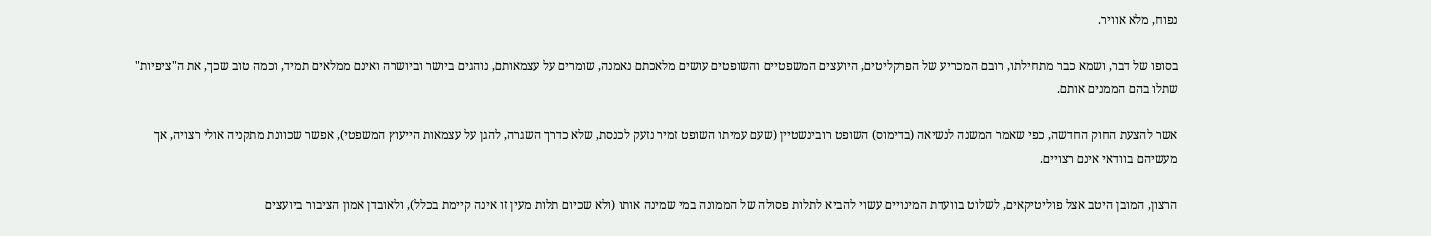נפוח, מלא אוויר.

בסופו של דבר, ושמא כבר מתחילתו, רובם המכריע של הפרקליטים, היועצים המשפטיים והשופטים עושים מלאכתם נאמנה, שומרים על עצמאותם, נוהגים ביושר וביושרה ואינם ממלאים תמיד, וכמה טוב שכך, את ה"ציפיות" שתלו בהם הממנים אותם.

אשר להצעת החוק החדשה, כפי שאמר המשנה לנשיאה (בדימוס) השופט רובינשטיין (שעם עמיתו השופט זמיר נזעק לכנסת, שלא כדרך השגרה, להגן על עצמאות הייעוץ המשפטי), אפשר שכוונת מתקניה אולי רצויה, אך מעשיהם בוודאי אינם רצויים.

הרצון, המובן היטב אצל פוליטיקאים, לשלוט בוועדת המינויים עשוי להביא לתלות פסולה של הממונה במי שמינה אותו (ולא שכיום תלות מעין זו אינה קיימת בכלל), ולאובדן אמון הציבור ביועצים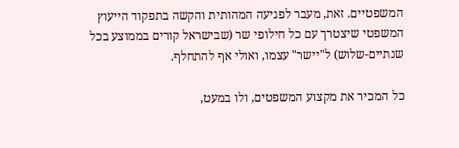המשפטיים. זאת, מעבר לפגיעה המהותית והקשה בתפקוד הייעוץ המשפטי שיצטרך עם כל חילופי שר (שבישראל קורים בממוצע בכל שנתיים-שלוש) ל"יישר" עצמו, ואולי אף להתחלף.

כל המכיר את מקצוע המשפטים, ולו במעט,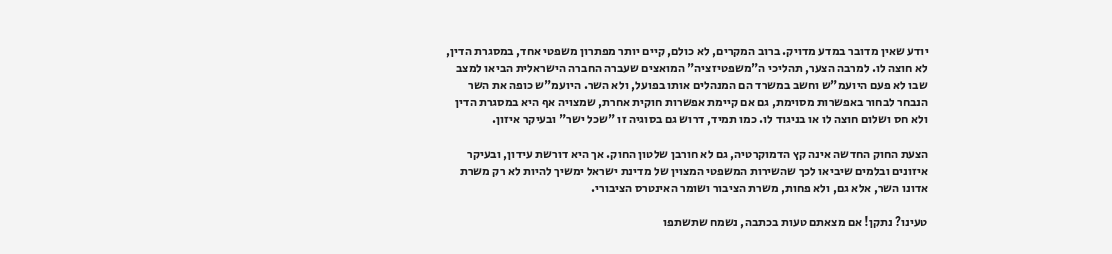יודע שאין מדובר במדע מדויק. ברוב המקרים, לא כולם, קיים יותר מפתרון משפטי אחד, במסגרת הדין, לא חוצה לו. למרבה הצער, תהליכי ה"משפטיזציה" המואצים שעברה החברה הישראלית הביאו למצב שבו לא פעם היועמ"ש וחשב במשרד הם המנהלים אותו בפועל, ולא השר. היועמ"ש כופה את השר הנבחר לבחור באפשרות מסוימת, גם אם קיימת אפשרות חוקית אחרת, שמצויה אף היא במסגרת הדין ולא חס ושלום חוצה לו או בניגוד לו. כמו תמיד, דרוש גם בסוגיה זו "שכל ישר" ובעיקר איזון.

הצעת החוק החדשה אינה קץ הדמוקרטיה, גם לא חורבן שלטון החוק. אך היא דורשת עידון, ובעיקר איזונים ובלמים שיביאו לכך שהשירות המשפטי המצוין של מדינת ישראל ימשיך להיות לא רק משרת אדונו השר, אלא גם, ולא פחות, משרת הציבור ושומר האינטרס הציבורי.

טעינו? נתקן! אם מצאתם טעות בכתבה, נשמח שתשתפו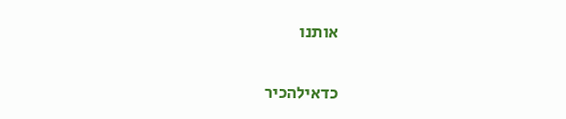אותנו

כדאילהכיר